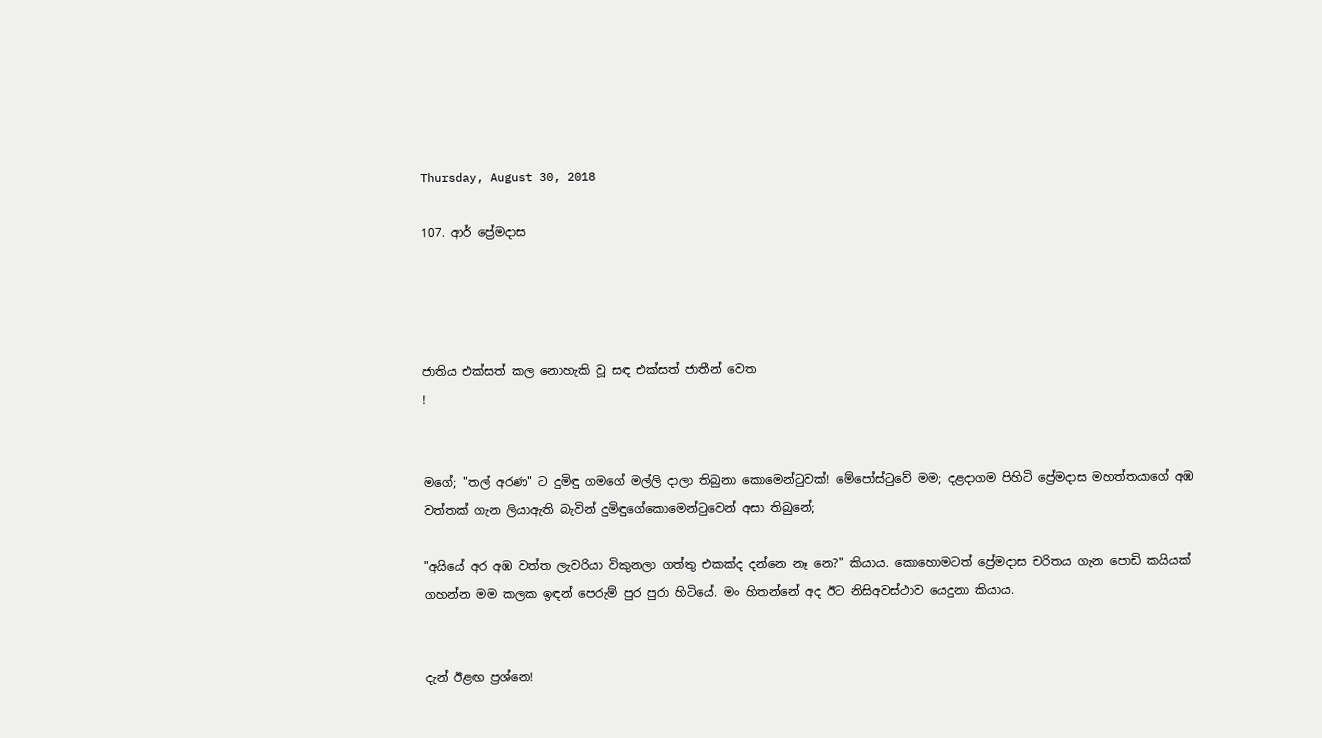Thursday, August 30, 2018

107. ආර් ප්‍රේමදාස




ජාතිය එක්සත් කල නොහැකි වූ සඳ එක්සත් ජාතීන් වෙත
!


මගේ; "තල් අරණ" ට දුමිඳු ගමගේ මල්ලි දාලා තිබුනා කොමෙන්ටුවක්! මේපෝස්ටුවේ මම; දළදාගම පිහිටි ප්‍රේමදාස මහත්තයාගේ අඹ වත්තක් ගැන ලියාඇති බැවින් දුමිඳුගේකොමෙන්ටුවෙන් අසා තිබුනේ;

"අයියේ අර අඹ වත්ත ලැවරියා විකුනලා ගත්තු එකක්ද දන්නෙ නෑ නෙ?" කියාය. කොහොමටත් ප්‍රේමදාස චරිතය ගැන පොඩි කයියක් ගහන්න මම කලක ඉඳන් පෙරුම් පුර පුරා හිටියේ. මං හිතන්නේ අද ඊට නිසිඅවස්ථාව යෙදුනා කියාය.


දැන් ඊළඟ ප්‍රශ්නෙ!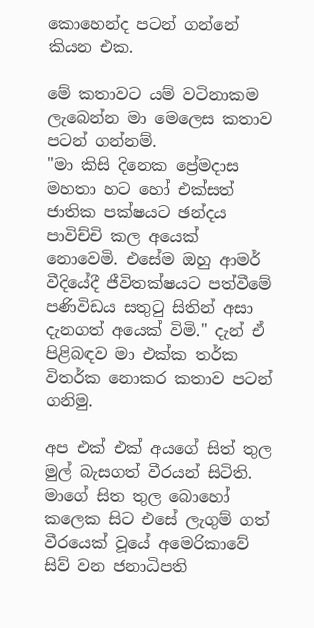කොහෙන්ද පටන් ගන්නේ කියන එක.

මේ කතාවට යම් වටිනාකම ලැබෙන්න මා මෙලෙස කතාව පටන් ගන්නම්.
"මා කිසි දිනෙක ප්‍රේමදාස මහතා හට හෝ එක්සත් ජාතික පක්ෂයට ඡන්දය පාවිච්චි කල අයෙක් නොවෙමි. එසේම ඔහු ආමර් වීදියේදී ජීවිතක්ෂයට පත්වීමේ පණිවිඩය සතුටු සිතින් අසා දැනගත් අයෙක් විමි." දැන් ඒ පිළිබඳව මා එක්ක තර්ක විතර්ක නොකර කතාව පටන් ගනිමු.

අප එක් එක් අයගේ සිත් තුල මුල් බැසගත් වීරයන් සිටිති. මාගේ සිත තුල බොහෝ කලෙක සිට එසේ ලැගුම් ගත් වීරයෙක් වූයේ අමෙරිකාවේ සිව් වන ජනාධිපති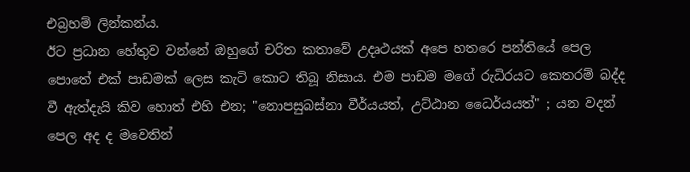එබ්‍රහම් ලින්කන්ය.
ඊට ප්‍රධාන හේතුව වන්නේ ඔහුගේ චරිත කතාවේ උදෘථයක් අපෙ හතරෙ පන්තියේ පෙල පොතේ එක් පාඩමක් ලෙස කැටි කොට තිබූ නිසාය. එම පාඩම මගේ රුධිරයට කෙතරම් බද්ද වී ඇත්දැයි කිව හොත් එහි එන; "නොපසුබස්නා වීර්යයත්, උට්ඨාන ධෛර්යයත්" ; යන වදන් පෙල අද ද මවෙතින්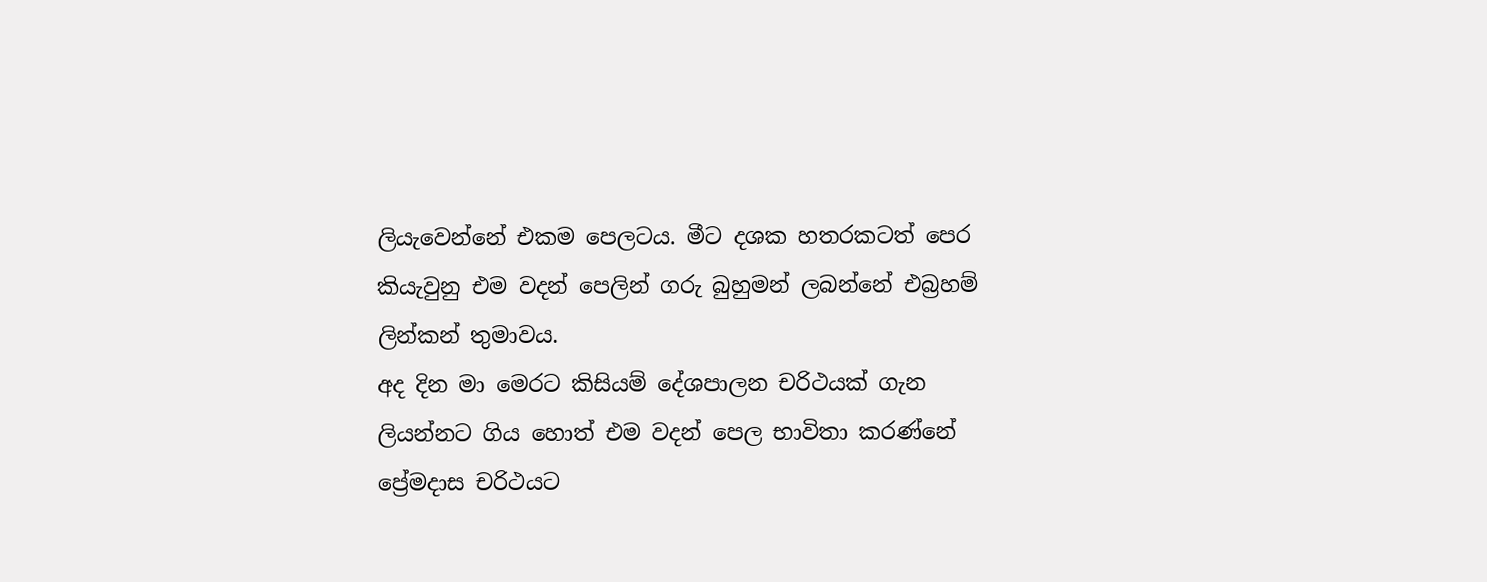ලියැවෙන්නේ එකම පෙලටය. මීට දශක හතරකටත් පෙර කියැවුනු එම වදන් පෙලින් ගරු බුහුමන් ලබන්නේ එබ්‍රහම් ලින්කන් තුමාවය.
අද දින මා මෙරට කිසියම් දේශපාලන චරිථයක් ගැන ලියන්නට ගිය හොත් එම වදන් පෙල භාවිතා කරණ්නේ ප්‍රේමදාස චරිථයට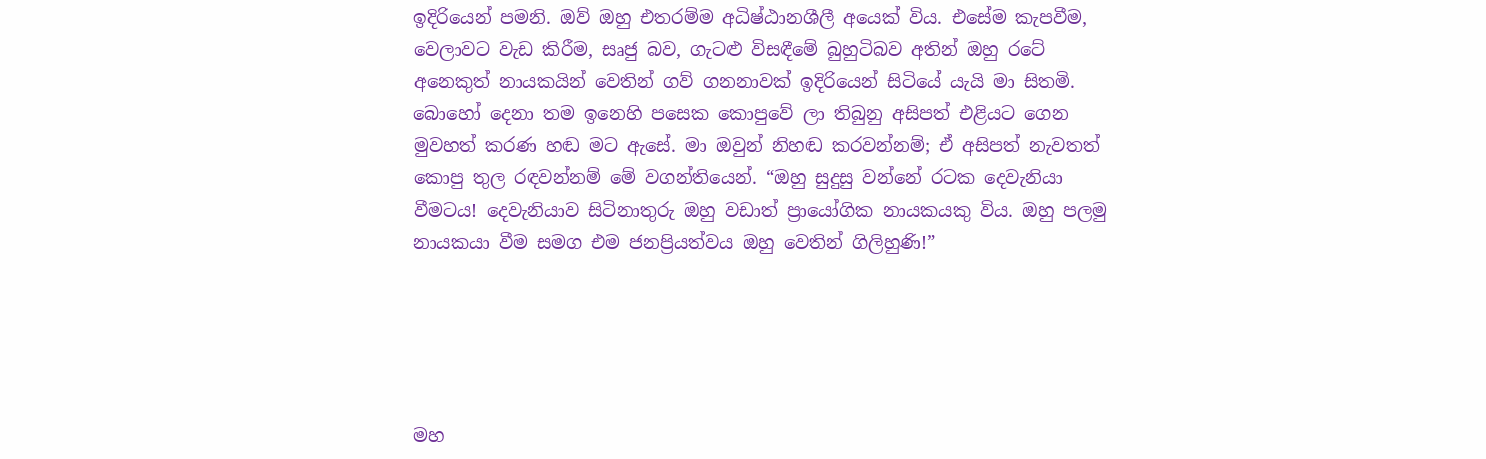ඉදිරියෙන් පමනි. ඔව් ඔහු එතරම්ම අධිෂ්ඨානශීලී අයෙක් විය. එසේම කැපවීම, වෙලාවට වැඩ කිරීම, සෘජු බව, ගැටළු විසඳීමේ බුහුටිබව අතින් ඔහු රටේ අනෙකුත් නායකයින් වෙතින් ගව් ගනනාවක් ඉදිරියෙන් සිටියේ යැයි මා සිතමි.
බොහෝ දෙනා තම ඉනෙහි පසෙක කොපුවේ ලා තිබුනු අසිපත් එළියට ගෙන මුවහත් කරණ හඬ මට ඇසේ. මා ඔවුන් නිහඬ කරවන්නම්; ඒ අසිපත් නැවතත් කොපු තුල රඳවන්නම් මේ වගන්තියෙන්. “ඔහු සුදුසු වන්නේ රටක දෙවැනියා වීමටය! දෙවැනියාව සිටිනාතුරු ඔහු වඩාත් ප්‍රායෝගික නායකයකු විය. ඔහු පලමු නායකයා වීම සමග එම ජනප්‍රියත්වය ඔහු වෙතින් ගිලිහුණි!”





මහ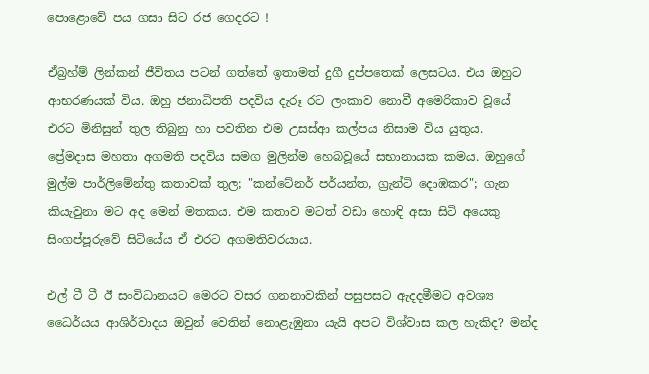පොළොවේ පය ගසා සිට රජ ගෙදරට !

ඒබ්‍රහ්ම් ලින්කන් ජීවිතය පටන් ගත්තේ ඉතාමත් දුගී දුප්පතෙක් ලෙසටය. එය ඔහුට ආභරණයක් විය. ඔහු ජනාධිපති පදවිය දැරූ රට ලංකාව නොවී අමෙරිකාව වූයේ එරට මිනිසුන් තුල තිබුනු හා පවතින එම උසස්ආ කල්පය නිසාම විය යුතුය.
ප්‍රේමදාස මහතා අගමති පදවිය සමග මුලින්ම හෙබවූයේ සභානායක කමය. ඔහුගේ මුල්ම පාර්ලිමේන්තු කතාවක් තුල; "කන්ටේනර් පර්යන්ත, ග්‍රැන්ටි දොඹකර"; ගැන කියැවුනා මට අද මෙන් මතකය. එම කතාව මටත් වඩා හොඳි අසා සිටි අයෙකු සිංගප්පූරුවේ සිටියේය ඒ එරට අගමතිවරයාය.

එල් ටී ටී ඊ සංවිධානයට මෙරට වසර ගනනාවකින් පසුපසට ඇදදමීමට අවශ්‍ය ධෛර්යය ආශිර්වාදය ඔවුන් වෙතින් නොළැඹුනා යැයි අපට විශ්වාස කල හැකිද? මන්ද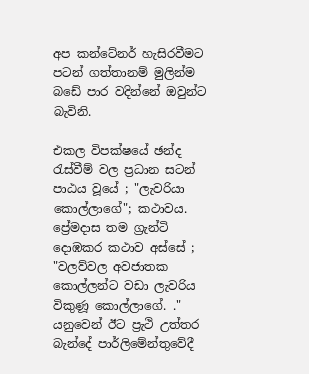අප කන්ටේනර් හැසිරවීමට පටන් ගත්තානම් මුලින්ම බඩේ පාර වදින්නේ ඔවුන්ට බැවිනි.

එකල විපක්ෂයේ ඡන්ද රැස්වීම් වල ප්‍රධාන සටන් පාඨය වූයේ ; "ලැවරියා කොල්ලාගේ"; කථාවය. ප්‍රේමදාස තම ග්‍රැන්ටි දොඹකර කථාව අස්සේ ; "වලව්වල අවජාතක කොල්ලන්ට වඩා ලැවරිය විකුණූ කොල්ලාගේ. ." යනුවෙන් ඊට ප්‍රැථි උත්තර බැන්දේ පාර්ලිමේන්තුවේදී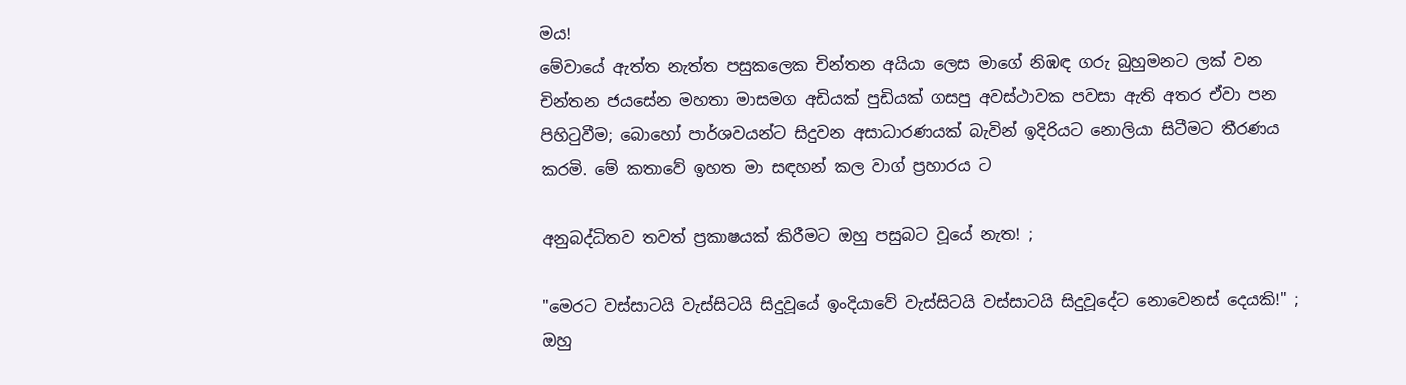මය!
මේවායේ ඇත්ත නැත්ත පසුකලෙක චින්තන අයියා ලෙස මාගේ නිඹඳ ගරු බුහුමනට ලක් වන චින්තන ජයසේන මහතා මාසමග අඩියක් පුඩියක් ගසපු අවස්ථාවක පවසා ඇති අතර ඒවා පන පිහිටුවීම; බොහෝ පාර්ශවයන්ට සිදුවන අසාධාරණයක් බැවින් ඉදිරියට නොලියා සිටීමට තීරණය කරමි. මේ කතාවේ ඉහත මා සඳහන් කල වාග් ප්‍රහාරය ට

අනුබද්ධිතව තවත් ප්‍රකාෂයක් කිරීමට ඔහු පසුබට වූයේ නැත! ;

"මෙරට වස්සාටයි වැස්සිටයි සිදුවූයේ ඉංදියාවේ වැස්සිටයි වස්සාටයි සිදුවූදේට නොවෙනස් දෙයකි!" ; ඔහු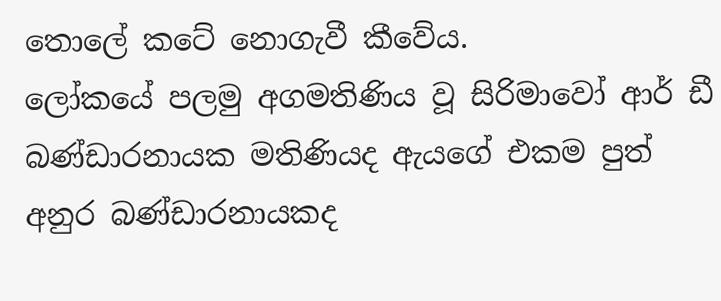තොලේ කටේ නොගැවී කීවේය.
ලෝකයේ පලමු අගමතිණිය වූ සිරිමාවෝ ආර් ඩී බණ්ඩාරනායක මතිණියද ඇයගේ එකම පුත් අනුර බණ්ඩාරනායකද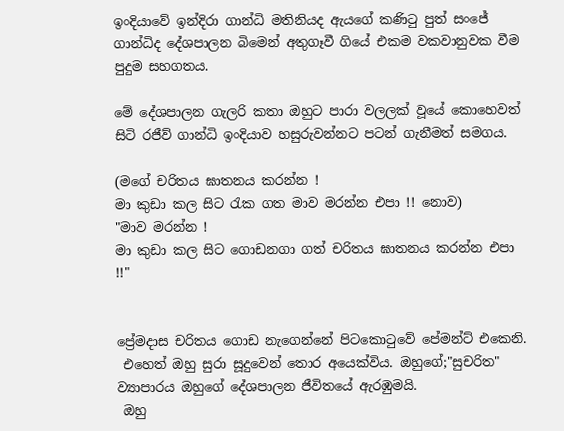ඉංදියාවේ ඉන්දිරා ගාන්ධි මතිනියද ඇයගේ කණිටු පුත් සංජේ ගාන්ධිද දේශපාලන බිමෙන් අතුගෑවී ගියේ එකම වකවානුවක වීම පුදුම සහගතය.

මේ දේශපාලන ගැලරි කතා ඔහුට පාරා වලලක් වූයේ කොහෙවත් සිටි රජීව් ගාන්ධි ඉංදියාව හසුරුවන්නට පටන් ගැනීමත් සමගය.

(මගේ චරිතය ඝාතනය කරන්න !
මා කුඩා කල සිට රැක ගත මාව මරන්න එපා !! නොව)
"මාව මරන්න !
මා කුඩා කල සිට ගොඩනගා ගත් චරිතය ඝාතනය කරන්න එපා !!"


ප්‍රේමදාස චරිතය ගොඩ නැගෙන්නේ පිටකොටුවේ පේමන්ට් එකෙනි.
 එහෙත් ඔහු සුරා සූදුවෙන් තොර අයෙක්විය. ඔහුගේ;"සුචරිත" ව්‍යාපාරය ඔහුගේ දේශපාලන ජීවිතයේ ඇරඹුමයි.
 ඔහු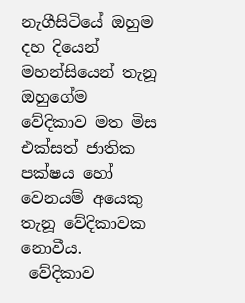නැගීසිටියේ ඔහුම දහ දියෙන් මහන්සියෙන් තැනූ ඔහුගේම වේදිකාව මත මිස එක්සත් ජාතික පක්ෂය හෝ වෙනයම් අයෙකු තැනූ වේදිකාවක නොවීය.
 වේදිකාව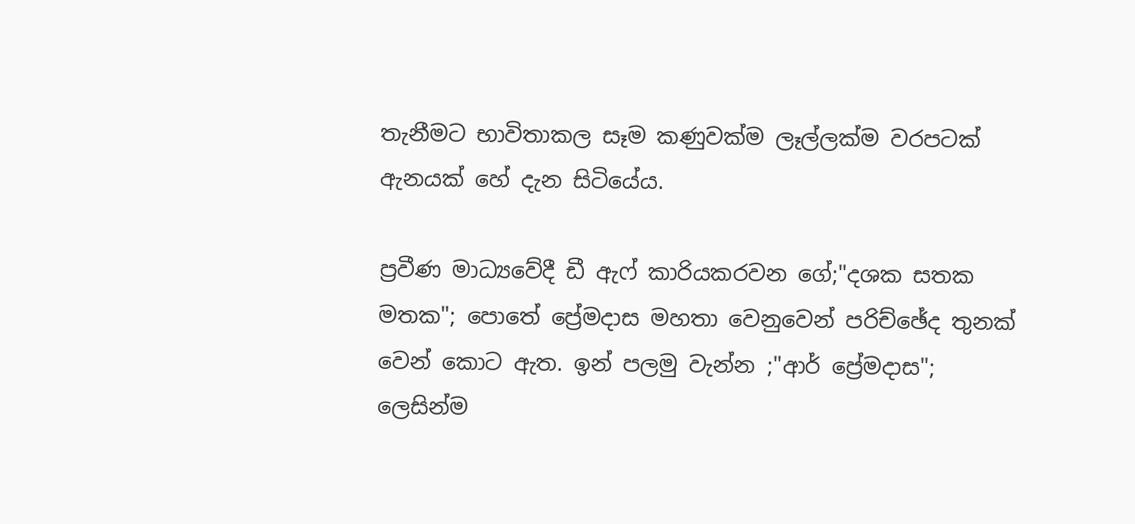තැනීමට භාවිතාකල සෑම කණුවක්ම ලෑල්ලක්ම වරපටක් ඇනයක් හේ දැන සිටියේය.

ප්‍රවීණ මාධ්‍යවේදී ඩී ඇෆ් කාරියකරවන ගේ;"දශක සතක මතක"; පොතේ ප්‍රේමදාස මහතා වෙනුවෙන් පරිච්ඡේද තුනක් වෙන් කොට ඇත. ඉන් පලමු වැන්න ;"ආර් ප්‍රේමදාස"; ලෙසින්ම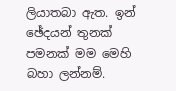ලියාතබා ඇත. ඉන් ඡේදයන් තුනක් පමනක් මම මෙහි බහා ලන්නම්.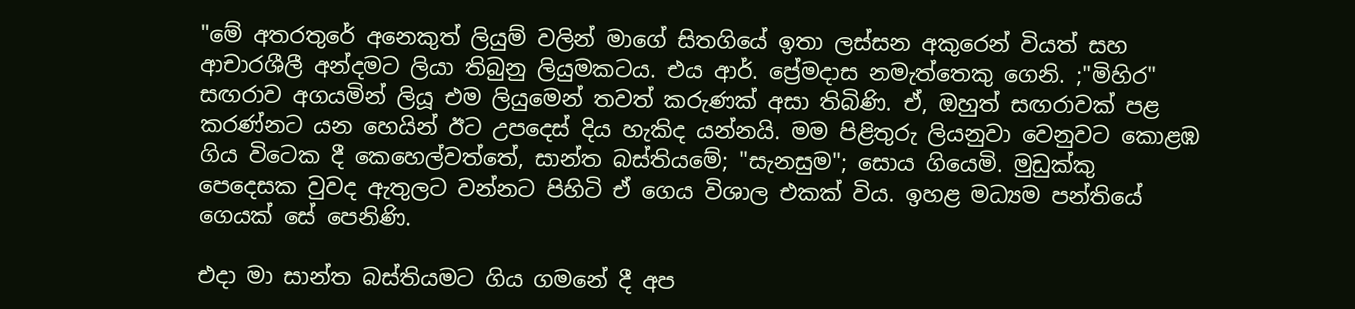"මේ අතරතුරේ අනෙකුත් ලියුම් වලින් මාගේ සිතගියේ ඉතා ලස්සන අකුරෙන් වියත් සහ ආචාරශීලී අන්දමට ලියා තිබුනු ලියුමකටය. එය ආර්. ප්‍රේමදාස නමැත්තෙකු ගෙනි. ;"මිහිර" සඟරාව අගයමින් ලියූ එම ලියුමෙන් තවත් කරුණක් අසා තිබිණි. ඒ, ඔහුත් සඟරාවක් පළ කරණ්නට යන හෙයින් ඊට උපදෙස් දිය හැකිද යන්නයි. මම පිළිතුරු ලියනුවා වෙනුවට කොළඹ ගිය විටෙක දී කෙහෙල්වත්තේ, සාන්ත බස්තියමේ; "සැනසුම"; සොය ගියෙමි. මුඩුක්කු පෙදෙසක වුවද ඇතුලට වන්නට පිහිටි ඒ ගෙය විශාල එකක් විය. ඉහළ මධ්‍යම පන්තියේ ගෙයක් සේ පෙනිණි.

එදා මා සාන්ත බස්තියමට ගිය ගමනේ දී අප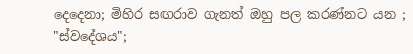දෙදෙනා; මිහිර සඟරාව ගැනත් ඔහු පල කරණ්නට යන ; "ස්වදේශය";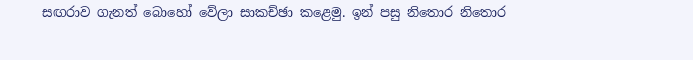සඟරාව ගැනත් බොහෝ වේලා සාකච්ඡා කළෙමු. ඉන් පසු නිතොර නිතොර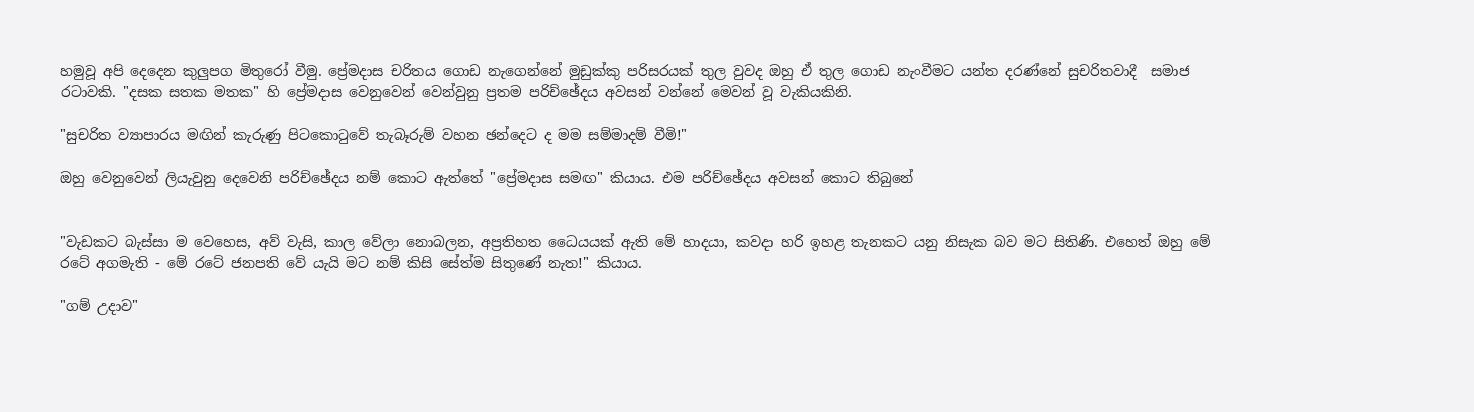හමුවූ අපි දෙදෙන කුලුපග මිතුරෝ වීමු. ප්‍රේමදාස චරිතය ගොඩ නැගෙන්නේ මුඩුක්කු පරිසරයක් තුල වුවද ඔහු ඒ තුල ගොඩ නැංවීමට යන්ත දරණ්නේ සුචරිතවාදී  සමාජ රටාවකි. "දසක සතක මතක" හි ප්‍රේමදාස වෙනුවෙන් වෙන්වුනු ප්‍රතම පරිච්ඡේදය අවසන් වන්නේ මෙවන් වූ වැකියකිනි.

"සුචරිත ව්‍යාපාරය මඟින් කැරුණු පිටකොටුවේ තැබෑරුම් වහන ඡන්දෙට ද මම සම්මාදම් වීමි!"

ඔහු වෙනුවෙන් ලියැවුනු දෙවෙනි පරිච්ඡේදය නම් කොට ඇත්තේ "ප්‍රේමදාස සමඟ" කියාය. එම පරිච්ඡේදය අවසන් කොට තිබුනේ


"වැඩකට බැස්සා ම වෙහෙස, අව් වැසි, කාල වේලා නොබලන, අප්‍රතිහත ධෛයයක් ඇති මේ හාදයා, කවදා හරි ඉහළ තැනකට යනු නිසැක බව මට සිතිණි. එහෙත් ඔහු මේ රටේ අගමැති - මේ රටේ ජනපති වේ යැයි මට නම් කිසි සේත්ම සිතුණේ නැත!" කියාය.

"ගම් උදාව"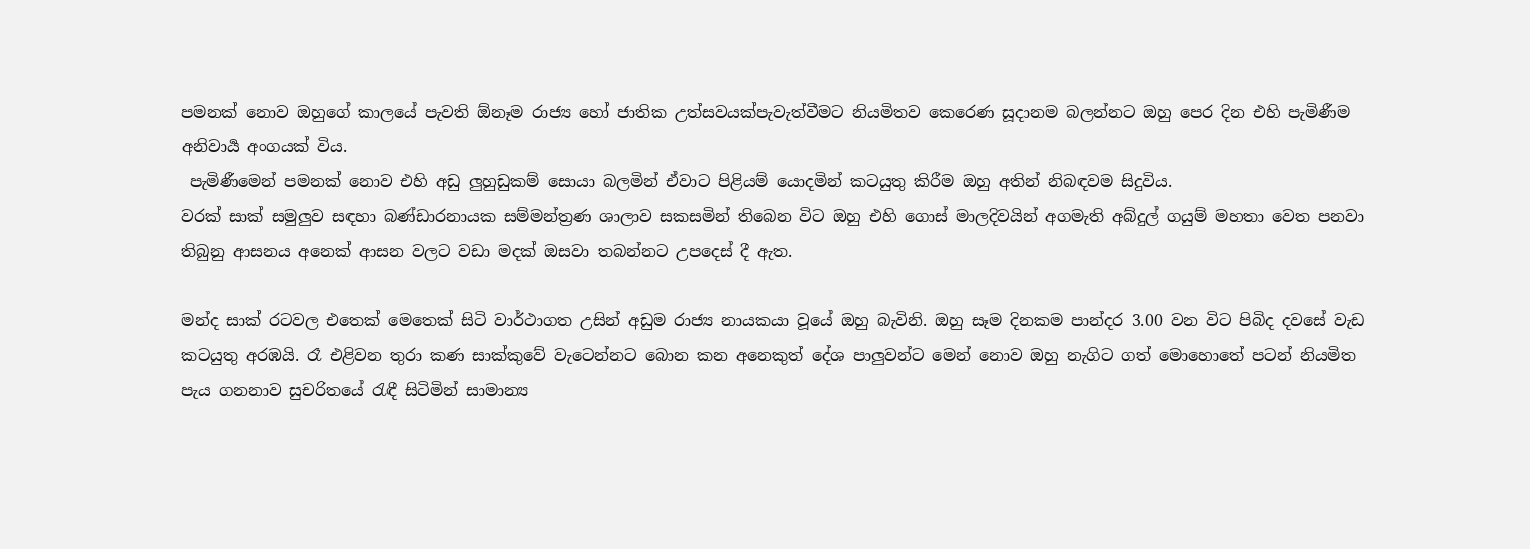පමනක් නොව ඔහුගේ කාලයේ පැවති ඕනෑම රාජ්‍ය හෝ ජාතික උත්සවයක්පැවැත්වීමට නියමිතව කෙරෙණ සූදානම බලන්නට ඔහු පෙර දින එහි පැමිණීම අනිවාර්‍ය අංගයක් විය.
 පැමිණීමෙන් පමනක් නොව එහි අඩු ලුහුඩුකම් සොයා බලමින් ඒවාට පිළියම් යොදමින් කටයුතු කිරීම ඔහු අතින් නිබඳවම සිදුවිය.
වරක් සාක් සමුලුව සඳහා බණ්ඩාරනායක සම්මන්ත්‍රණ ශාලාව සකසමින් තිබෙන විට ඔහු එහි ගොස් මාලදිවයින් අගමැති අබ්දුල් ගයුම් මහතා වෙත පනවා තිබුනු ආසනය අනෙක් ආසන වලට වඩා මදක් ඔසවා තබන්නට උපදෙස් දී ඇත.

මන්ද සාක් රටවල එතෙක් මෙතෙක් සිටි වාර්ථාගත උසින් අඩුම රාජ්‍ය නායකයා වූයේ ඔහු බැවිනි. ඔහු සෑම දිනකම පාන්දර 3.00 වන විට පිබිද දවසේ වැඩ කටයුතු අරඹයි. රෑ එළිවන තුරා කණ සාක්කුවේ වැටෙන්නට බොන කන අනෙකුත් දේශ පාලුවන්ට මෙන් නොව ඔහු නැගිට ගත් මොහොතේ පටන් නියමිත පැය ගනනාව සුචරිතයේ රැඳී සිටිමින් සාමාන්‍ය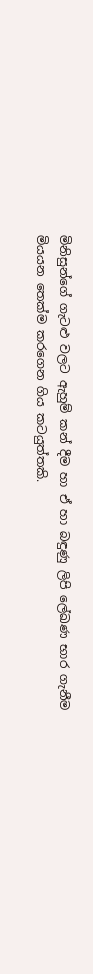මිනිසුන්ගේ ගැටළු වලට ඇහුම් කන් දීම හා ඒ හා බඳුණු ලිපි ලේඛණ භාර ගැනීම මියයන තෙක්ම කරගෙන ගිය කටයුත්තකි.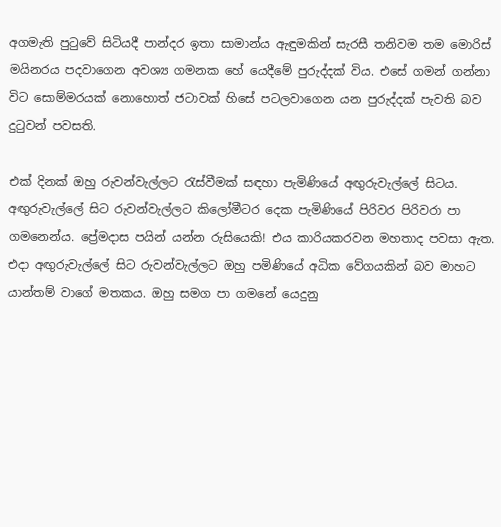අගමැති පුටුවේ සිටියදී පාන්දර ඉතා සාමාන්ය ඇඳුමකින් සැරසී තනිවම තම මොරිස් මයිනරය පදවාගෙන අවශ්‍ය ගමනක හේ යෙදීමේ පුරුද්දක් විය. එසේ ගමන් ගන්නා විට සොම්මරයක් නොහොත් ජටාවක් හිසේ පටලවාගෙන යන පුරුද්දක් පැවති බව දුටුවන් පවසති.

එක් දිනක් ඔහු රුවන්වැල්ලට රැස්වීමක් සඳහා පැමිණියේ අඟුරුවැල්ලේ සිටය. අඟුරුවැල්ලේ සිට රුවන්වැල්ලට කිලෝමීටර දෙක පැමිණියේ පිරිවර පිරිවරා පා ගමනෙන්ය. ප්‍රේමදාස පයින් යන්න රුසියෙකි! එය කාරියකරවන මහතාද පවසා ඇත. එදා අඟුරුවැල්ලේ සිට රුවන්වැල්ලට ඔහු පමිණියේ අධික වේගයකින් බව මාහට යාන්තම් වාගේ මතකය. ඔහු සමග පා ගමනේ යෙදුනු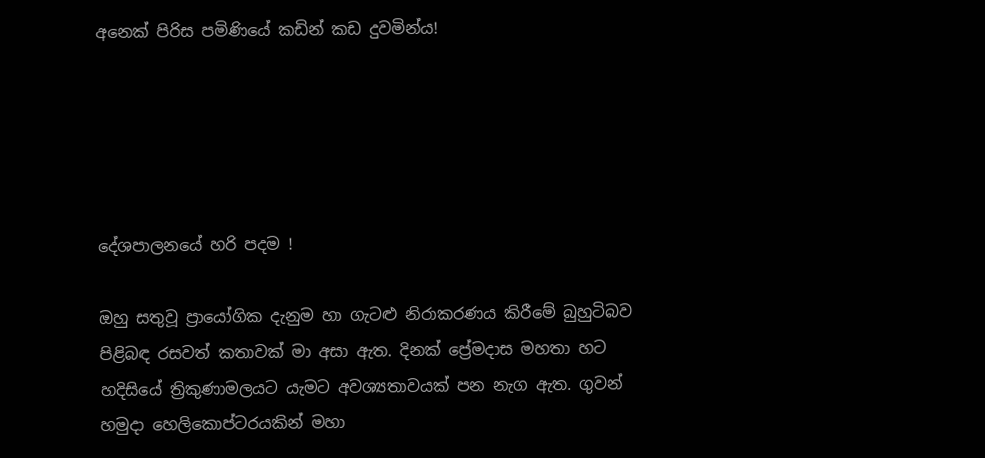අනෙක් පිරිස පමිණියේ කඩින් කඩ දුවමින්ය!





දේශපාලනයේ හරි පදම !

ඔහු සතුවූ ප්‍රායෝගික දැනුම හා ගැටළු නිරාකරණය කිරීමේ බුහුටිබව පිළිබඳ රසවත් කතාවක් මා අසා ඇත. දිනක් ප්‍රේමදාස මහතා හට හදිසියේ ත්‍රිකුණාමලයට යැමට අවශ්‍යතාවයක් පන නැග ඇත. ගුවන් හමුදා හෙලිකොප්ටරයකින් මහා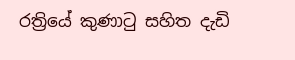රත්‍රියේ කුණාටු සහිත දැඩි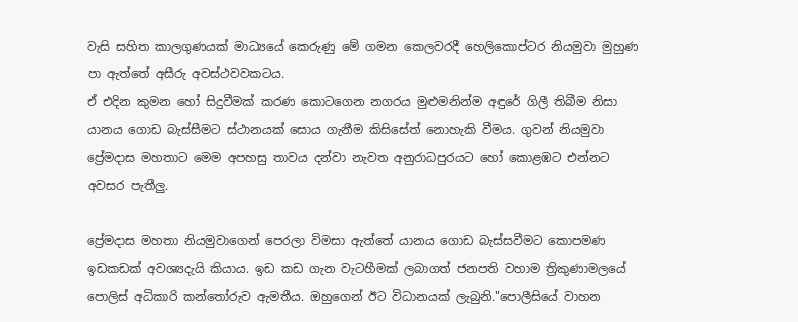වැසි සහිත කාලගුණයක් මාධ්‍යයේ කෙරුණු මේ ගමන කෙලවරදී හෙලිකොප්ටර නියමුවා මුහුණ පා ඇත්තේ අසීරු අවස්ථවවකටය.
ඒ එදින කුමන හෝ සිදුවීමක් කරණ කොටගෙන නගරය මුළුමනින්ම අඳුරේ ගිලී තිබීම නිසා යානය ගොඩ බැස්සීමට ස්ථානයක් සොය ගැනීම කිසිසේත් නොහැකි වීමය. ගුවන් නියමුවා ප්‍රේමදාස මහතාට මෙම අපහසු තාවය දන්වා නැවත අනුරාධපුරයට හෝ කොළඹට එන්නට අවසර පැතීලු.

ප්‍රේමදාස මහතා නියමුවාගෙන් පෙරලා විමසා ඇත්තේ යානය ගොඩ බැස්සවීමට කොපමණ ඉඩකඩක් අවශ්‍යදැයි කියාය. ඉඩ කඩ ගැන වැටහීමක් ලබාගත් ජනපති වහාම ත්‍රිකුණාමලයේ පොලිස් අධිකාරි කන්තෝරුව ඇමතීය. ඔහුගෙන් ඊට විධානයක් ලැබුනි."පොලීසියේ වාහන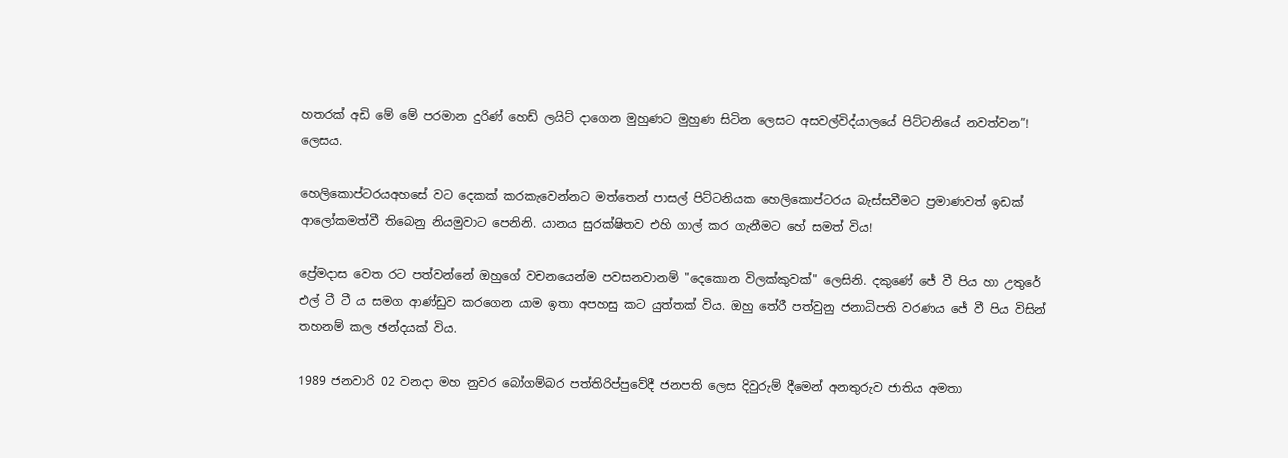හතරක් අඩි මේ මේ පරමාන දුරිණ් හෙඩ් ලයිට් දාගෙන මුහුණට මුහුණ සිටින ලෙසට අසවල්විද්යාලයේ පිට්ටනියේ නවත්වන”! ලෙසය.

හෙලිකොප්ටරයඅහසේ වට දෙකක් කරකැවෙන්නට මත්තෙන් පාසල් පිට්ටනියක හෙලිකොප්ටරය බැස්සවීමට ප්‍රමාණවත් ඉඩක් ආලෝකමත්වී තිබෙනු නියමුවාට පෙනිනි. යානය සුරක්ෂිතව එහි ගාල් කර ගැනීමට හේ සමත් විය!

ප්‍රේමදාස වෙත රට පත්වන්නේ ඔහුගේ වචනයෙන්ම පවසනවානම් "දෙකොන විලක්කුවක්" ලෙසිනි. දකුණේ ජේ වී පිය හා උතුරේ එල් ටී ටී ය සමග ආණ්ඩුව කරගෙන යාම ඉතා අපහසු කට යුත්තක් විය. ඔහු තේරී පත්වුනු ජනාධිපති වරණය ජේ වී පිය විසින් තහනම් කල ඡන්දයක් විය.

1989 ජනවාරි 02 වනදා මහ නුවර බෝගම්බර පත්තිරිප්පුවේදී ජනපති ලෙස දිවුරුම් දීමෙන් අනතුරුව ජාතිය අමතා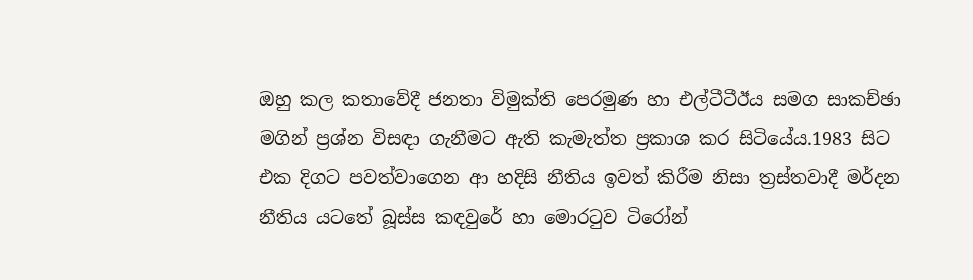ඔහු කල කතාවේදී ජනතා විමුක්ති පෙරමුණ හා එල්ටීටීඊය සමග සාකච්ඡා මගින් ප්‍රශ්න විසඳා ගැනීමට ඇති කැමැත්ත ප්‍රකාශ කර සිටියේය.1983 සිට එක දිගට පවත්වාගෙන ආ හදිසි නීතිය ඉවත් කිරීම නිසා ත්‍රස්තවාදී මර්දන නීතිය යටතේ බූස්ස කඳවුරේ හා මොරටුව ටිරෝන්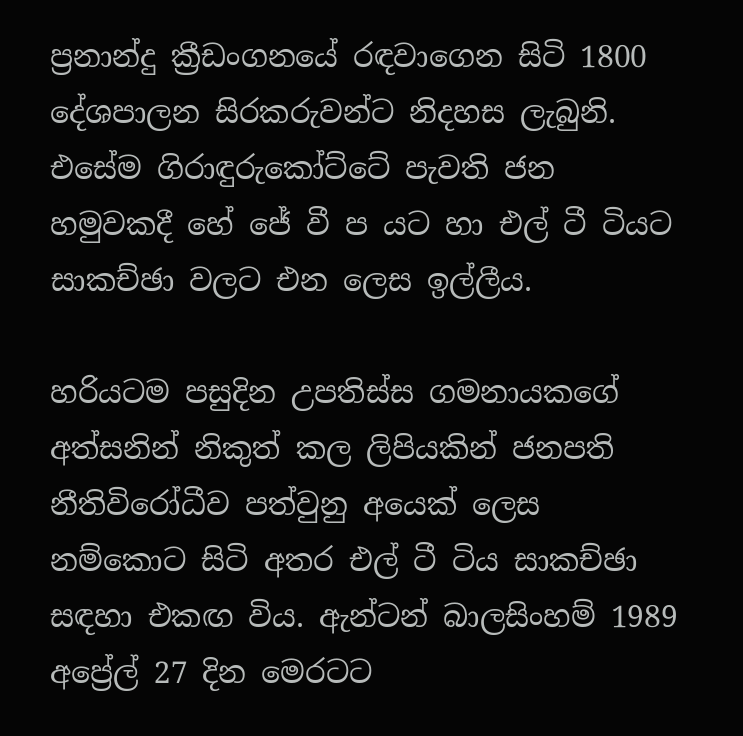ප්‍රනාන්දු ක්‍රීඩංගනයේ රඳවාගෙන සිටි 1800 දේශපාලන සිරකරුවන්ට නිදහස ලැබුනි. එසේම ගිරාඳුරුකෝට්ටේ පැවති ජන හමුවකදී හේ ජේ වී ප යට හා එල් ටී ටියට සාකච්ඡා වලට එන ලෙස ඉල්ලීය.

හරියටම පසුදින උපතිස්ස ගමනායකගේ අත්සනින් නිකුත් කල ලිපියකින් ජනපති නීතිවිරෝධීව පත්වුනු අයෙක් ලෙස නම්කොට සිටි අතර එල් ටී ටිය සාකච්ඡා සඳහා එකඟ විය. ඇන්ටන් බාලසිංහම් 1989 අප්‍රේල් 27 දින මෙරටට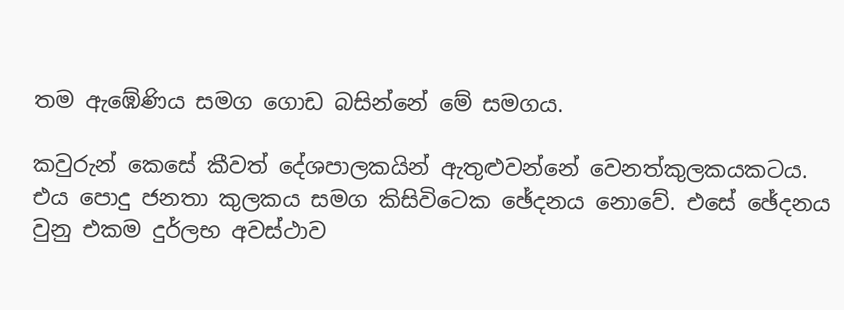තම ඇඹේණිය සමග ගොඩ බසින්නේ මේ සමගය.

කවුරුන් කෙසේ කීවත් දේශපාලකයින් ඇතුළුවන්නේ වෙනත්කුලකයකටය. එය පොදු ජනතා කුලකය සමග කිසිවිටෙක ඡේදනය නොවේ. එසේ ඡේදනය වුනු එකම දුර්ලභ අවස්ථාව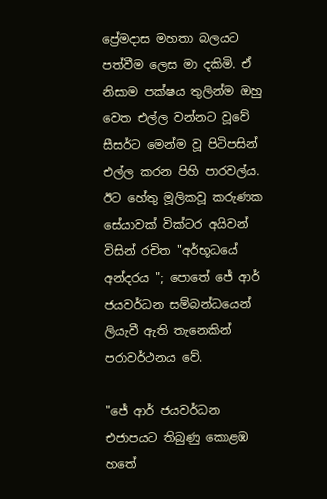ප්‍රේමදාස මහතා බලයට පත්වීම ලෙස මා දකිමි. ඒ නිසාම පක්ෂය තුලින්ම ඔහු වෙත එල්ල වන්නට වූවේ සීසර්ට මෙන්ම වූ පිටිපසින් එල්ල කරන පිහි පාරවල්ය. ඊට හේතු මූලිකවූ කරුණක සේයාවක් වික්ටර අයිවන් විසින් රචිත "අර්භූධයේ අන්දරය "; පොතේ ජේ ආර් ජයවර්ධන සම්බන්ධයෙන් ලියැවී ඇති තැනෙකින් පරාවර්ථනය වේ.

"ජේ ආර් ජයවර්ධන එජාපයට තිබුණු කොළඹ හතේ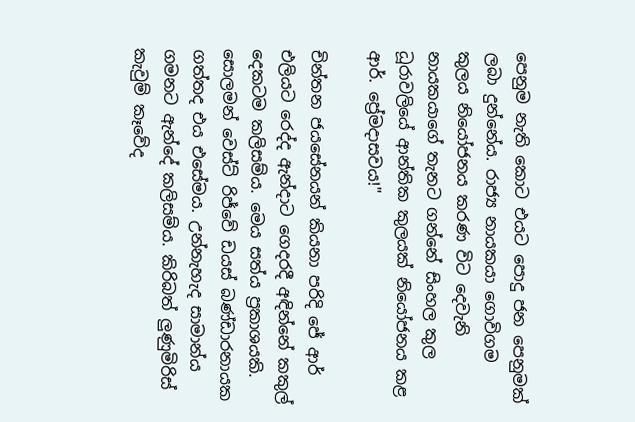පෙනුම නැති කොට එයට පොදු ජන පෙනුමක් ලබා දුන්නේය. රාජ්‍ය නායකයා ගොවිගම කුලය නියෝජනය කරණ විට දෙවැනි නායකයාගේ තැනට ගන්නේ සිංහල කුල ධූරාවලියේ ආන්තික කුලයක් නියෝජනය කළ ආර්. ප්‍රේමදාසවය!"

චින්තන ජයසේනයන් කියනා පරිදි ජේ ආර් එලියට රෙද්ද ඇන්දාට ගෙදරදී අඳින්නේ කකුල් දෙකටම කලිසම්ය. මෙය සත්ය ප්‍රකාශයකි. සොලමන් වෙස්ට් රිජ්වේ ඩයස් බණ්ඩාරනායක ගත්තද එය එසේමය. උන්නැහැද සාමාන්ය ගමනට ඇන්දේ කලිසම්ය. කිරිබත් ලුණුමිරිස් කැවුම් කෑවේද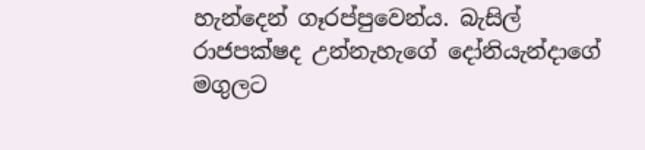හැන්දෙන් ගෑරප්පුවෙන්ය. බැසිල් රාජපක්ෂද උන්නැහැගේ දෝනියැන්දාගේ මගුලට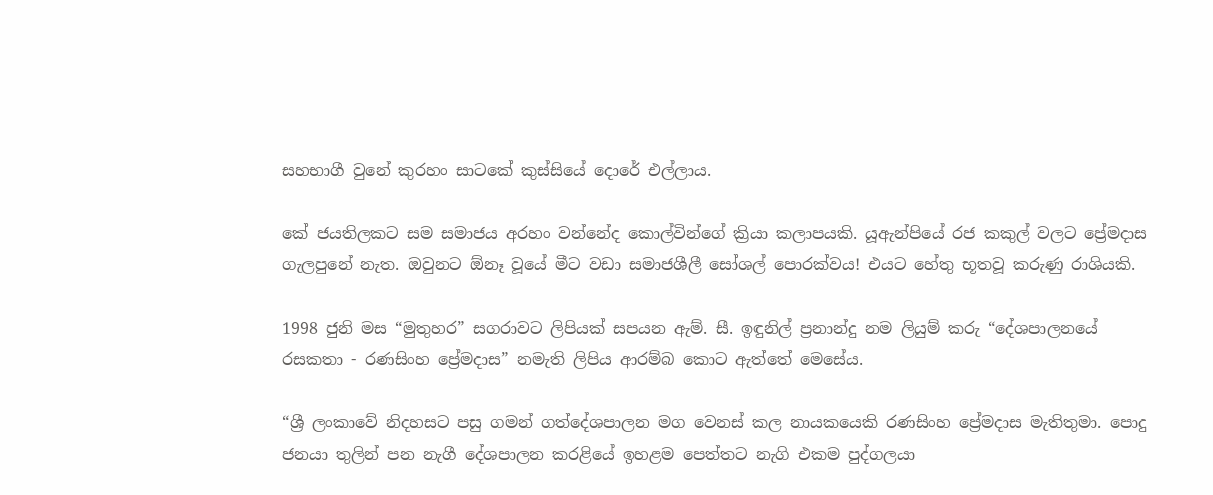සහභාගී වුනේ කුරහං සාටකේ කුස්සියේ දොරේ එල්ලාය.

කේ ජයතිලකට සම සමාජය අරහං වන්නේද කොල්වින්ගේ ක්‍රියා කලාපයකි. යූඇන්පියේ රජ කකුල් වලට ප්‍රේමදාස ගැලපුනේ නැත. ඔවුනට ඕනෑ වූයේ මීට වඩා සමාජශීලී සෝශල් පොරක්වය! එයට හේතු භූතවූ කරුණු රාශියකි.

1998 ජුනි මස “මුතුහර” සගරාවට ලිපියක් සපයන ඇම්. සී. ඉඳුනිල් ප්‍රනාන්දු නම ලියුම් කරු “දේශපාලනයේ රසකතා - රණසිංහ ප්‍රේමදාස” නමැති ලිපිය ආරම්බ කොට ඇත්තේ මෙසේය.

“ශ්‍රී ලංකාවේ නිදහසට පසු ගමන් ගත්දේශපාලන මග වෙනස් කල නායකයෙකි රණසිංහ ප්‍රේමදාස මැතිතුමා. පොදු ජනයා තුලින් පන නැගී දේශපාලන කරළියේ ඉහළම පෙත්තට නැගි එකම පුද්ගලයා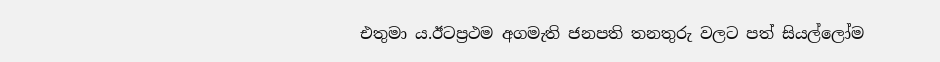එතුමා ය.ඊටප්‍රථම අගමැති ජනපති තනතුරු වලට පත් සියල්ලෝම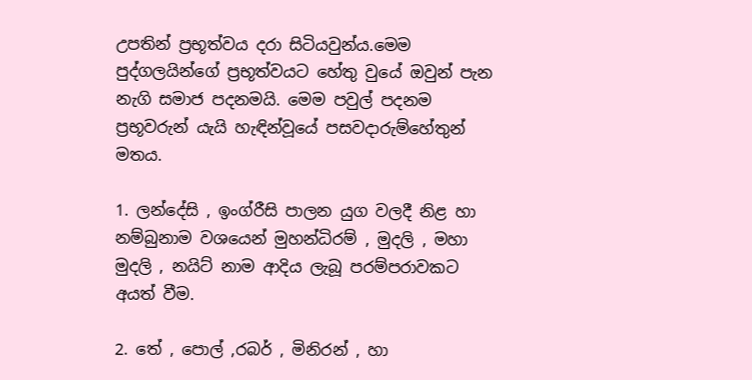උපතින් ප්‍රභූත්වය දරා සිටියවුන්ය.මෙම පුද්ගලයින්ගේ ප්‍රභූත්වයට හේතු වුයේ ඔවුන් පැන නැගි සමාජ පදනමයි. මෙම පවුල් පදනම ප්‍රභූවරුන් යැයි හැඳින්වූයේ පසවදාරුම්හේතුන් මතය.

1. ලන්දේසි , ඉංග්රීසි පාලන යුග වලදී නිළ හා නම්බුනාම වශයෙන් මුහන්ධිරම් , මුදලි , මහා මුදලි , නයිට් නාම ආදිය ලැබූ පරම්පරාවකට අයත් වීම.

2. තේ , පොල් ,රබර් , මිනිරන් , හා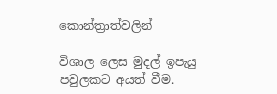කොන්ත්‍රාත්වලින්

විශාල ලෙස මුදල් ඉපැයු පවුලකට අයත් වීම.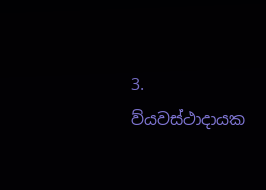3. ව්යවස්ථාදායක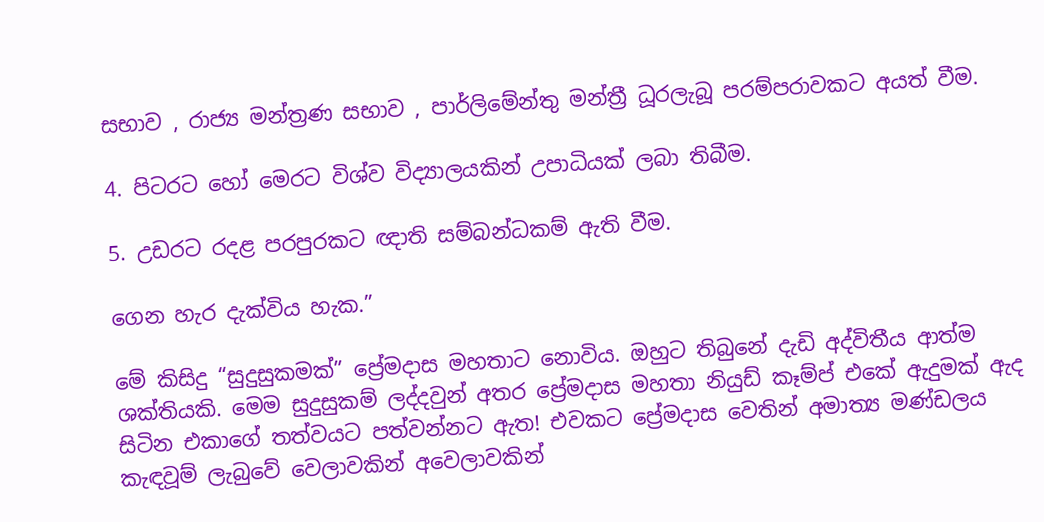සභාව , රාජ්‍ය මන්ත්‍රණ සභාව , පාර්ලිමේන්තු මන්ත්‍රී ධූරලැබූ පරම්පරාවකට අයත් වීම.

4. පිටරට හෝ මෙරට විශ්ව විද්‍යාලයකින් උපාධියක් ලබා තිබීම.

5. උඩරට රදළ පරපුරකට ඥාති සම්බන්ධකම් ඇති වීම.

ගෙන හැර දැක්විය හැක.”

මේ කිසිදු “සුදුසුකමක්” ප්‍රේමදාස මහතාට නොවිය. ඔහුට තිබුනේ දැඩි අද්විතීය ආත්ම ශක්තියකි. මෙම සුදුසුකම් ලද්දවුන් අතර ප්‍රේමදාස මහතා නියුඩ් කෑම්ප් එකේ ඇදුමක් ඇද සිටින එකාගේ තත්වයට පත්වන්නට ඇත! එවකට ප්‍රේමදාස වෙතින් අමාත්‍ය මණ්ඩලය කැඳවූම් ලැබුවේ වෙලාවකින් අවෙලාවකින්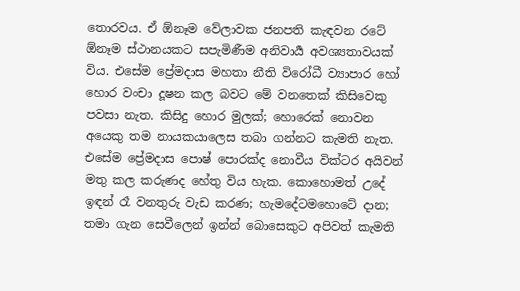තොරවය. ඒ ඕනෑම වේලාවක ජනපති කැඳවන රටේ ඕනෑම ස්ථානයකට සපැමිණීම අනිවාර්‍ය අවශ්‍යතාවයක් විය. එසේම ප්‍රේමදාස මහතා නීති විරෝධී ව්‍යාපාර හෝ හොර වංචා දූෂන කල බවට මේ වනතෙක් කිසිවෙකු පවසා නැත. කිසිදු හොර මුලක්; හොරෙක් නොවන අයෙකු තම නායකයාලෙස තබා ගන්නට කැමති නැත.
එසේම ප්‍රේමදාස පොෂ් පොරක්ද නොවීය වික්ටර අයිවන් මතු කල කරුණද හේතු විය හැක. කොහොමත් උදේ ඉඳන් රෑ වනතුරු වැඩ කරණ; හැමදේටමහොටේ දාන; තමා ගැන සෙවීලෙන් ඉන්න් බොසෙකුට අපිවත් කැමති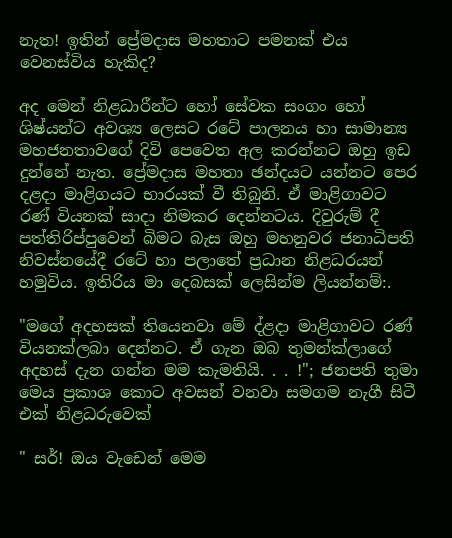නැත! ඉතින් ප්‍රේමදාස මහතාට පමනක් එය වෙනස්විය හැකිද?

අද මෙන් නිළධාරීන්ට හෝ සේවක සංගං හෝ ශිෂ්යන්ට අවශ්‍ය ලෙසට රටේ පාලනය හා සාමාන්‍ය මහජනතාවගේ දිවි පෙවෙත අල කරන්නට ඔහු ඉඩ දුන්නේ නැත. ප්‍රේමදාස මහතා ඡන්දයට යන්නට පෙර දළදා මාළිගයට භාරයක් වී තිබුනි. ඒ මාළිගාවට රණ් වියනක් සාදා නිමකර දෙන්නටය. දිවුරුම් දී පත්තිරිප්පුවෙන් බිමට බැස ඔහු මහනුවර ජනාධිපති නිවස්නයේදී රටේ හා පලාතේ ප්‍රධාන නිළධරයන් හමුවිය. ඉතිරිය මා දෙබසක් ලෙසින්ම ලියන්නම්:.

"මගේ අදහසක් තියෙනවා මේ ද්ළදා මාළිගාවට රණ් වියනක්ලබා දෙන්නට. ඒ ගැන ඔබ තුමන්ක්ලාගේ අදහස් දැන ගන්න මම කැමතියි. . . !"; ජනපති තුමා මෙය ප්‍රකාශ කොට අවසන් වනවා සමගම නැගී සිටී එක් නිළධරුවෙක්

" සර්! ඔය වැඩෙන් මෙම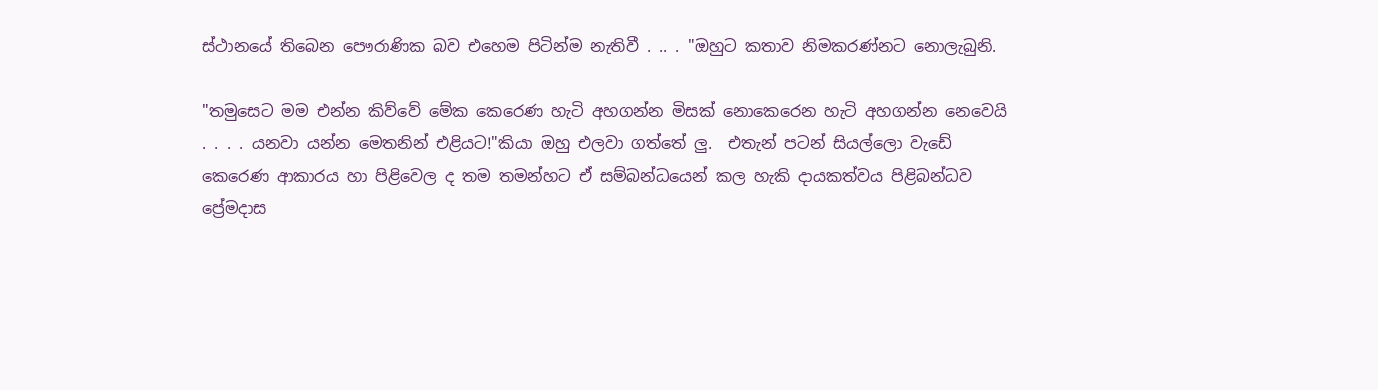ස්ථානයේ තිබෙන පෞරාණික බව එහෙම පිටින්ම නැතිවී . .. . "ඔහුට කතාව නිමකරණ්නට නොලැබුනි.

"තමුසෙට මම එන්න කිව්වේ මේක කෙරෙණ හැටි අහගන්න මිසක් නොකෙරෙන හැටි අහගන්න නෙවෙයි . . . . යනවා යන්න මෙතනින් එළියට!"කියා ඔහු එලවා ගත්තේ ලු.  එතැන් පටන් සියල්ලො වැඩේ කෙරෙණ ආකාරය හා පිළිවෙල ද තම තමන්හට ඒ සම්බන්ධයෙන් කල හැකි දායකත්වය පිළිබන්ධව ප්‍රේමදාස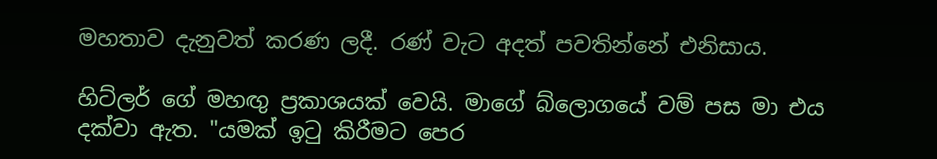මහතාව දැනුවත් කරණ ලදී. රණ් වැට අදත් පවතින්නේ එනිසාය.

හිට්ලර් ගේ මහඟු ප්‍රකාශයක් වෙයි. මාගේ බ්ලොගයේ වම් පස මා එය දක්වා ඇත. "යමක් ඉටු කිරීමට පෙර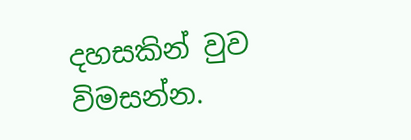දහසකින් වුව විමසන්න.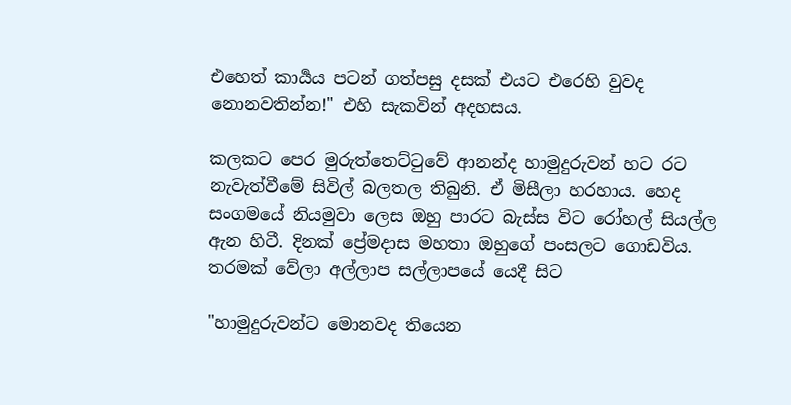එහෙත් කාර්‍යය පටන් ගත්පසු දසක් එයට එරෙහි වුවද නොනවතින්න!" එහි සැකවින් අදහසය.

කලකට පෙර මුරුත්තෙට්ටුවේ ආනන්ද හාමුදුරුවන් හට රට නැවැත්වීමේ සිවිල් බලතල තිබුනි. ඒ මිසීලා හරහාය. හෙද සංගමයේ නියමුවා ලෙස ඔහු පාරට බැස්ස විට රෝහල් සියල්ල ඇන හිටී. දිනක් ප්‍රේමදාස මහතා ඔහුගේ පංසලට ගොඩවිය. තරමක් වේලා අල්ලාප සල්ලාපයේ යෙදී සිට

"හාමුදුරුවන්ට මොනවද තියෙන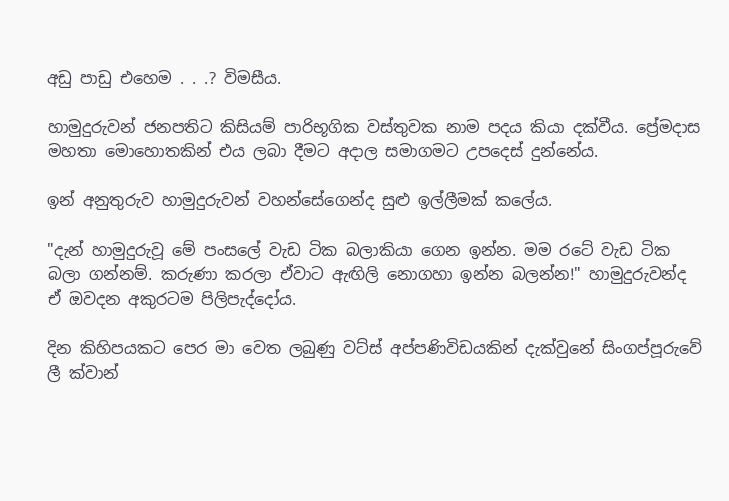අඩු පාඩු එහෙම . . .? විමසීය.

හාමුදුරුවන් ජනපතිට කිසියම් පාරිභූගික වස්තුවක නාම පදය කියා දක්වීය. ප්‍රේමදාස මහතා මොහොතකින් එය ලබා දීමට අදාල සමාගමට උපදෙස් දුන්නේය.

ඉන් අනුතුරුව හාමුදුරුවන් වහන්සේගෙන්ද සුළු ඉල්ලීමක් කලේය.

"දැන් හාමුදුරුවූ මේ පංසලේ වැඩ ටික බලාකියා ගෙන ඉන්න. මම රටේ වැඩ ටික බලා ගන්නම්. කරුණා කරලා ඒවාට ඇඟිලි නොගහා ඉන්න බලන්න!" හාමුදුරුවන්ද ඒ ඔවදන අකුරටම පිලිපැද්දෝය.

දින කිහිපයකට පෙර මා වෙත ලබුණු වට්ස් අප්පණිවිඩයකින් දැක්වුනේ සිංගප්පූරුවේ ලී ක්වාන්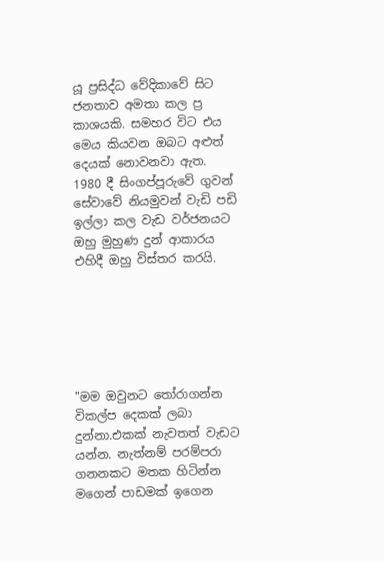යූ ප්‍රසිද්ධ වේදිකාවේ සිට ජනතාව අමතා කල ප්‍ර කාශයකි. සමහර විට එය මෙය කියවන ඔබට අළුත් දෙයක් නොවනවා ඇත. 1980 දී සිංගප්පූරුවේ ගුවන් සේවාවේ නියමුවන් වැඩි පඩි ඉල්ලා කල වැඩ වර්ජනයට ඔහු මුහුණ දුන් ආකාරය එහිදී ඔහු විස්තර කරයි.






"මම ඔවුනට තෝරාගන්න විකල්ප දෙකක් ලබා දුන්නා.එකක් නැවතත් වැඩට යන්න. නැත්නම් පරම්පරා ගනනකට මතක හිටින්න මගෙන් පාඩමක් ඉගෙන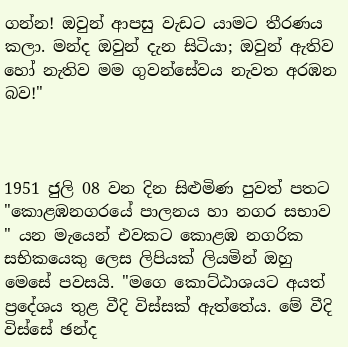ගන්න! ඔවුන් ආපසු වැඩට යාමට තීරණය කලා. මන්ද ඔවුන් දැන සිටියා; ඔවුන් ඇතිව හෝ නැතිව මම ගුවන්සේවය නැවත අරඹන බව!"



1951 ජුලි 08 වන දින සිළුමිණ පුවත් පතට "කොළඹනගරයේ පාලනය හා නගර සභාව " යන මැයෙන් එවකට කොළඹ නගරික සභිකයෙකු ලෙස ලිපියක් ලියමින් ඔහු මෙසේ පවසයි. "මගෙ කොට්ඨාශයට අයත් ප්‍රදේශය තුළ වීදි විස්සක් ඇත්තේය. මේ වීදි විස්සේ ඡන්ද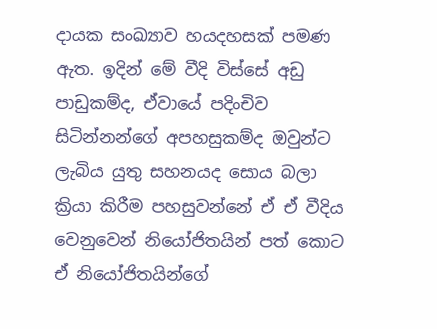දායක සංඛ්‍යාව හයදහසක් පමණ ඇත. ඉදින් මේ වීදි විස්සේ අඩු පාඩුකම්ද, ඒවායේ පදිංචිව සිටින්නන්ගේ අපහසුකම්ද ඔවුන්ට ලැබිය යුතු සහනයද සොය බලා ක්‍රියා කිරීම පහසුවන්නේ ඒ ඒ වීදිය වෙනුවෙන් නියෝජිතයින් පත් කොට ඒ නියෝජිතයින්ගේ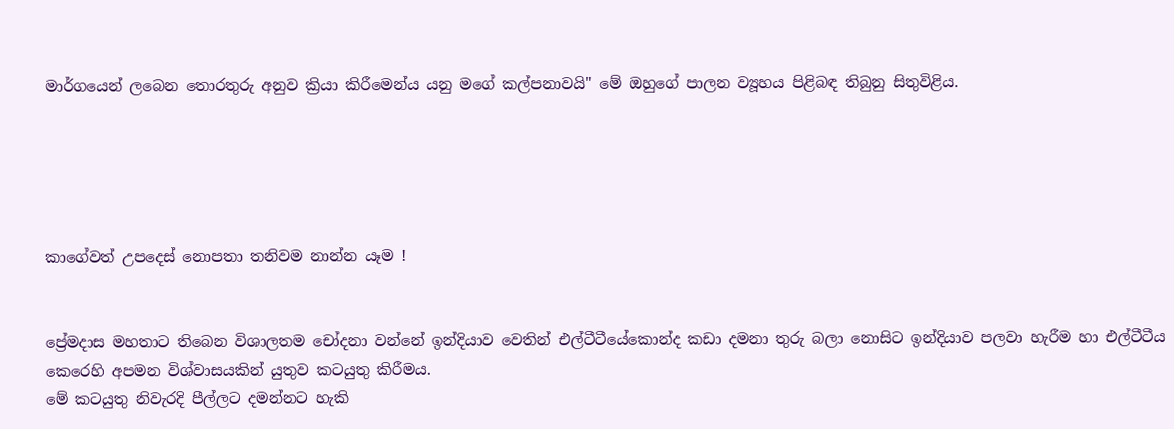මාර්ගයෙන් ලබෙන තොරතුරු අනුව ක්‍රියා කිරීමෙන්ය යනු මගේ කල්පනාවයි" මේ ඔහුගේ පාලන ව්‍යූහය පිළිබඳ තිබුනු සිතුවිළිය.





කාගේවත් උපදෙස් නොපතා තනිවම නාන්න යෑම !


ප්‍රේමදාස මහතාට තිබෙන විශාලතම චෝදනා වන්නේ ඉන්දියාව වෙතින් එල්ටීටීයේකොන්ද කඩා දමනා තුරු බලා නොසිට ඉන්දියාව පලවා හැරීම හා එල්ටීටීය කෙරෙහි අපමන විශ්වාසයකින් යුතුව කටයුතු කිරීමය.
මේ කටයුතු නිවැරදි පීල්ලට දමන්නට හැකි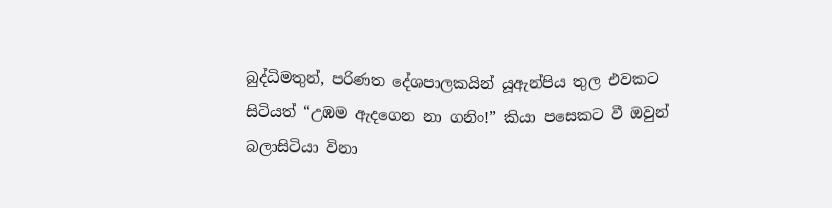බුද්ධිමතුන්, පරිණත දේශපාලකයින් යූඇන්පිය තුල එවකට සිටියත් “උඹම ඇදගෙන නා ගනිං!” කියා පසෙකට වී ඔවුන් බලාසිටියා විනා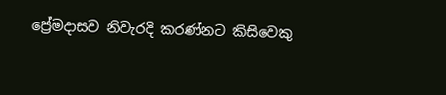ප්‍රේමදාසව නිවැරදි කරණ්නට කිසිවෙකු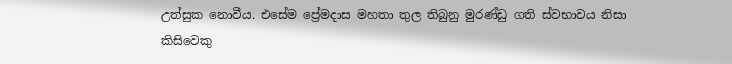උත්සුක නොවීය. එසේම ප්‍රේමදාස මහතා තුල තිබුනු මුරණ්ඩු ගති ස්වභාවය නිසා කිසිවෙකු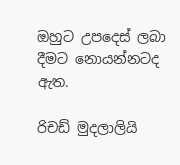ඔහුට උපදෙස් ලබා දීමට නොයන්නටද ඇත.

රිචඩ් මුදලාලියි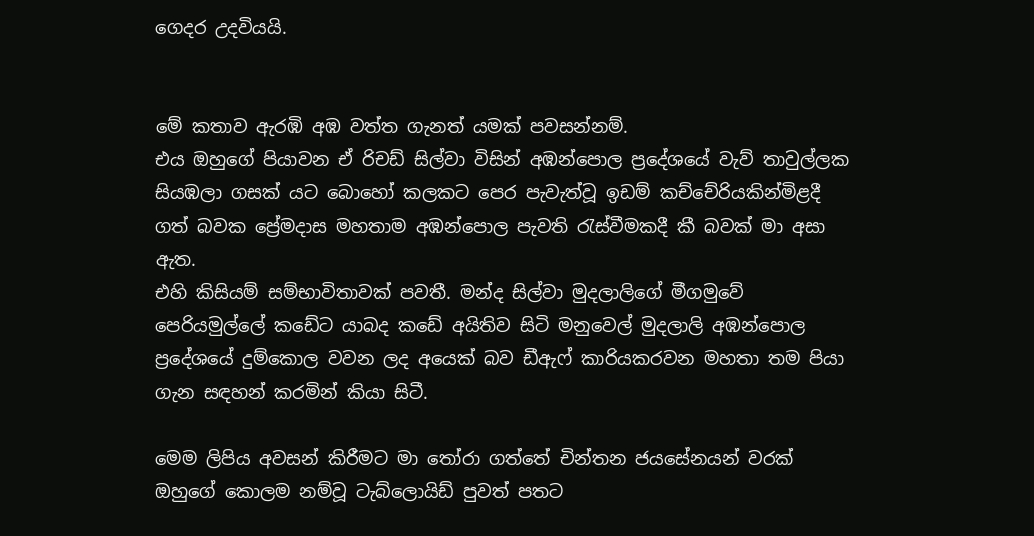ගෙදර උදවියයි.


මේ කතාව ඇරඹි අඹ වත්ත ගැනත් යමක් පවසන්නම්.
එය ඔහුගේ පියාවන ඒ රිචඩ් සිල්වා විසින් අඹන්පොල ප්‍රදේශයේ වැව් තාවුල්ලක සියඹලා ගසක් යට බොහෝ කලකට පෙර පැවැත්වූ ඉඩම් කච්චේරියකින්මිළදී ගත් බවක ප්‍රේමදාස මහතාම අඹන්පොල පැවති රැස්වීමකදී කී බවක් මා අසා ඇත.
එහි කිසියම් සම්භාවිතාවක් පවතී. මන්ද සිල්වා මුදලාලිගේ මීගමුවේ පෙරියමුල්ලේ කඩේට යාබද කඩේ අයිතිව සිටි මනුවෙල් මුදලාලි අඹන්පොල ප්‍රදේශයේ දුම්කොල වවන ලද අයෙක් බව ඩීඇෆ් කාරියකරවන මහතා තම පියා ගැන සඳහන් කරමින් කියා සිටී.

මෙම ලිපිය අවසන් කිරීමට මා තෝරා ගත්තේ චින්තන ජයසේනයන් වරක් ඔහුගේ කොලම නම්වූ ටැබ්ලොයිඩ් පුවත් පතට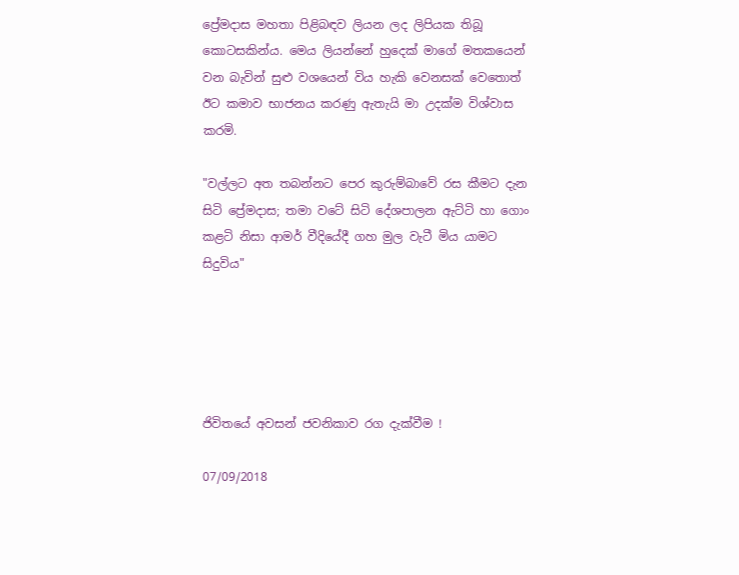ප්‍රේමදාස මහතා පිළිබඳව ලියන ලද ලිපියක තිබූ කොටසකින්ය. මෙය ලියන්නේ හුදෙක් මාගේ මතකයෙන් වන බැවින් සුළු වශයෙන් විය හැකි වෙනසක් වෙතොත් ඊට කමාව භාජනය කරණු ඇතැයි මා උදක්ම විශ්වාස කරමි.

"වල්ලට අත තබන්නට පෙර කුරුම්බාවේ රස කීමට දැන සිටි ප්‍රේමදාස; තමා වටේ සිටි දේශපාලන ඇට්ටි හා ගොං කළටි නිසා ආමර් වීදියේදී ගහ මුල වැටී මිය යාමට සිදුවිය"





ජිවිතයේ අවසන් ජවනිකාව රග දැක්වීම !

07/09/2018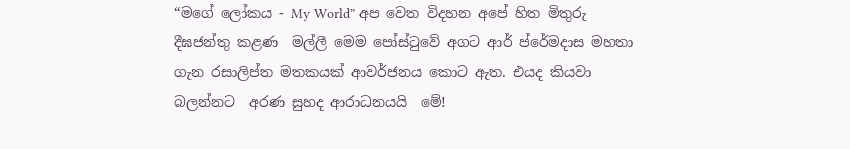“මගේ ලෝකය - My World” අප වෙත විදහන අපේ හිත මිතුරු  දීඝජන්තු කළණ  මල්ලී මෙම පෝස්ටුවේ අගට ආර් ප්රේමදාස මහතා ගැන රසාලිප්ත මතකයක් ආවර්ජනය කොට ඇත. එයද කියවා බලන්නට  අරණ සුහද ආරාධනයයි  මේ!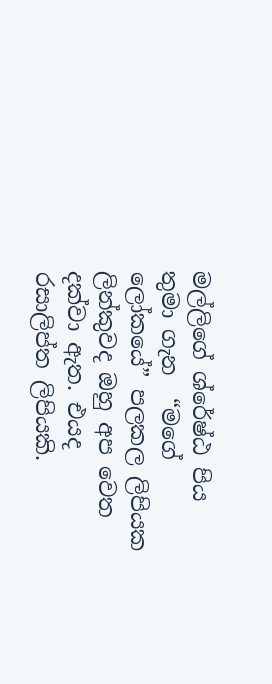මල්ලිගේ ශ්රේෂ්ඨ පිය තුමා ගැන  “මගේ ලෝකයේ” පලකල ලිපියක ලින්කුවද ඔහු අප වෙත දක්වා ඇත. එයද රසාලිප්ත ලිපියකි.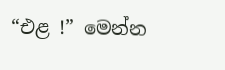“එළ !” මෙන්න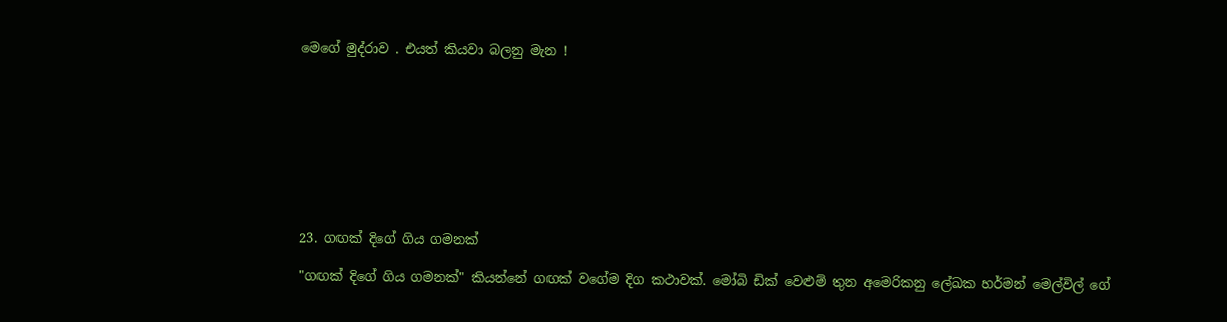මෙගේ මුද්රාව . එයත් කියවා බලනු මැන !









23. ගඟක් දිගේ ගිය ගමනක්

"ගඟක් දිගේ ගිය ගමනක්" කියන්නේ ගඟක් වගේම දිග කථාවක්. මෝබි ඩික් වෙළුම් තුන අමෙරිකනු ලේඛක හර්මන් මෙල්විල් ගේ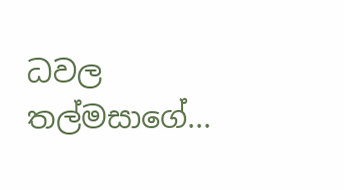ධවල තල්මසාගේ...